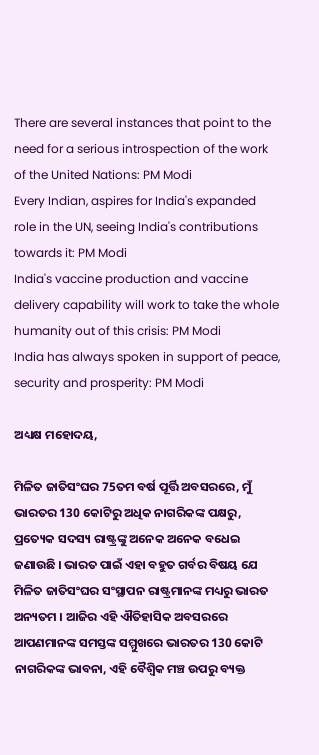There are several instances that point to the need for a serious introspection of the work of the United Nations: PM Modi
Every Indian, aspires for India's expanded role in the UN, seeing India's contributions towards it: PM Modi
India's vaccine production and vaccine delivery capability will work to take the whole humanity out of this crisis: PM Modi
India has always spoken in support of peace, security and prosperity: PM Modi

ଅଧ୍ୟକ୍ଷ ମହୋଦୟ,

ମିଳିତ ଜାତିସଂଘର 75ତମ ବର୍ଷ ପୂର୍ତ୍ତି ଅବସରରେ, ମୁଁ ଭାରତର 130 କୋଟିରୁ ଅଧିକ ନାଗରିକଙ୍କ ପକ୍ଷରୁ, ପ୍ରତ୍ୟେକ ସଦସ୍ୟ ରାଷ୍ଟ୍ରଙ୍କୁ ଅନେକ ଅନେକ ବଧେଇ ଜଣାଉଛି । ଭାରତ ପାଇଁ ଏହା ବହୁତ ଗର୍ବର ବିଷୟ ଯେ ମିଳିତ ଜାତିସଂଘର ସଂସ୍ଥାପନ ରାଷ୍ଟ୍ରମାନଙ୍କ ମଧ୍ୟରୁ ଭାରତ ଅନ୍ୟତମ । ଆଜିର ଏହି ଐତିହାସିକ ଅବସରରେ ଆପଣମାନଙ୍କ ସମସ୍ତଙ୍କ ସମ୍ମୁଖରେ ଭାରତର 130 କୋଟି ନାଗରିକଙ୍କ ଭାବନା, ଏହି ବୈଶ୍ୱିକ ମଞ୍ଚ ଉପରୁ ବ୍ୟକ୍ତ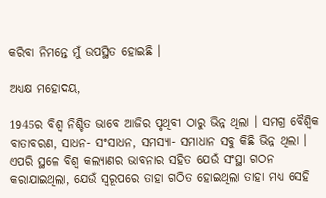କରିବା ନିମନ୍ତେ ମୁଁ ଉପସ୍ଥିତ ହୋଇଛି ।

ଅଧ୍ୟକ୍ଷ ମହୋଦୟ,

1945ର ବିଶ୍ୱ ନିଶ୍ଚିତ ଭାବେ ଆଜିର ପୃଥିବୀ ଠାରୁ ଭିନ୍ନ ଥିଲା । ସମଗ୍ର ବୈଶ୍ୱିକ ବାତାବରଣ, ସାଧନ- ସଂସାଧନ, ସମସ୍ୟା- ସମାଧାନ ସବୁ କିଛି ଭିନ୍ନ ଥିଲା । ଏପରି ସ୍ଥଳେ ବିଶ୍ୱ କଲ୍ୟାଣର ଭାବନାର ସହିତ ଯେଉଁ ସଂସ୍ଥା ଗଠନ କରାଯାଇଥିଲା, ଯେଉଁ ସ୍ୱରୂପରେ ତାହା ଗଠିତ ହୋଇଥିଲା ତାହା ମଧ୍ୟ ସେହି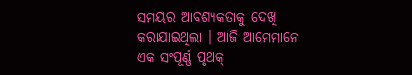ସମୟର ଆବଶ୍ୟକତାକୁ ଦେଖି କରାଯାଇଥିଲା । ଆଜି ଆମେମାନେ ଏକ ସଂପୂର୍ଣ୍ଣ ପୃଥକ୍‌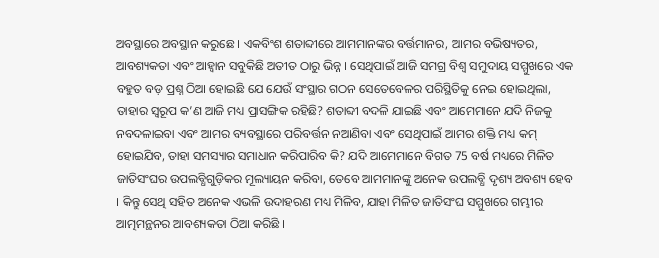ଅବସ୍ଥାରେ ଅବସ୍ଥାନ କରୁଛେ । ଏକବିଂଶ ଶତାବ୍ଦୀରେ ଆମମାନଙ୍କର ବର୍ତ୍ତମାନର, ଆମର ବଭିଷ୍ୟତର, ଆବଶ୍ୟକତା ଏବଂ ଆହ୍ଵାନ ସବୁକିଛି ଅତୀତ ଠାରୁ ଭିନ୍ନ । ସେଥିପାଇଁ ଆଜି ସମଗ୍ର ବିଶ୍ୱ ସମୁଦାୟ ସମ୍ମୁଖରେ ଏକ ବହୁତ ବଡ଼ ପ୍ରଶ୍ନ ଠିଆ ହୋଇଛି ଯେ ଯେଉଁ ସଂସ୍ଥାର ଗଠନ ସେତେବେଳର ପରିସ୍ଥିତିକୁ ନେଇ ହୋଇଥିଲା, ତାହାର ସ୍ୱରୂପ କ’ଣ ଆଜି ମଧ୍ୟ ପ୍ରାସଙ୍ଗିକ ରହିଛି? ଶତାବ୍ଦୀ ବଦଳି ଯାଇଛି ଏବଂ ଆମେମାନେ ଯଦି ନିଜକୁ ନବଦଳାଇବା ଏବଂ ଆମର ବ୍ୟବସ୍ଥାରେ ପରିବର୍ତ୍ତନ ନଆଣିବା ଏବଂ ସେଥିପାଇଁ ଆମର ଶକ୍ତି ମଧ୍ୟ କମ୍‌ ହୋଇଯିବ, ତାହା ସମସ୍ୟାର ସମାଧାନ କରିପାରିବ କି? ଯଦି ଆମେମାନେ ବିଗତ 75 ବର୍ଷ ମଧ୍ୟରେ ମିଳିତ ଜାତିସଂଘର ଉପଲବ୍ଧିଗୁଡ଼ିକର ମୂଲ୍ୟାୟନ କରିବା, ତେବେ ଆମମାନଙ୍କୁ ଅନେକ ଉପଲବ୍ଧି ଦୃଶ୍ୟ ଅବଶ୍ୟ ହେବ । କିନ୍ତୁ ସେଥି ସହିତ ଅନେକ ଏଭଳି ଉଦାହରଣ ମଧ୍ୟ ମିଳିବ, ଯାହା ମିଳିତ ଜାତିସଂଘ ସମ୍ମୁଖରେ ଗମ୍ଭୀର ଆତ୍ମମନ୍ଥନର ଆବଶ୍ୟକତା ଠିଆ କରିଛି ।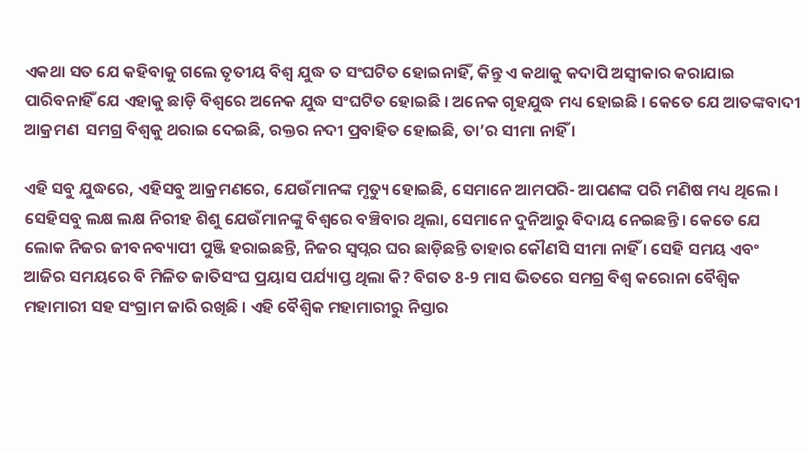ଏକଥା ସତ ଯେ କହିବାକୁ ଗଲେ ତୃତୀୟ ବିଶ୍ୱ ଯୁଦ୍ଧ ତ ସଂଘଟିତ ହୋଇନାହିଁ, କିନ୍ତୁ ଏ କଥାକୁ କଦାପି ଅସ୍ୱୀକାର କରାଯାଇ ପାରିବନାହିଁ ଯେ ଏହାକୁ ଛାଡ଼ି ବିଶ୍ୱରେ ଅନେକ ଯୁଦ୍ଧ ସଂଘଟିତ ହୋଇଛି । ଅନେକ ଗୃହଯୁଦ୍ଧ ମଧ୍ୟ ହୋଇଛି । କେତେ ଯେ ଆତଙ୍କବାଦୀ ଆକ୍ରମଣ  ସମଗ୍ର ବିଶ୍ୱକୁ ଥରାଇ ଦେଇଛି, ରକ୍ତର ନଦୀ ପ୍ରବାହିତ ହୋଇଛି, ତା’ର ସୀମା ନାହିଁ ।

ଏହି ସବୁ ଯୁଦ୍ଧରେ, ଏହିସବୁ ଆକ୍ରମଣରେ, ଯେଉଁମାନଙ୍କ ମୃତ୍ୟୁ ହୋଇଛି, ସେମାନେ ଆମପରି- ଆପଣଙ୍କ ପରି ମଣିଷ ମଧ୍ୟ ଥିଲେ । ସେହିସବୁ ଲକ୍ଷ ଲକ୍ଷ ନିରୀହ ଶିଶୁ ଯେଉଁମାନଙ୍କୁ ବିଶ୍ୱରେ ବଞ୍ଚିବାର ଥିଲା, ସେମାନେ ଦୁନିଆରୁ ବିଦାୟ ନେଇଛନ୍ତି । କେତେ ଯେ ଲୋକ ନିଜର ଜୀବନବ୍ୟାପୀ ପୁଞ୍ଜି ହରାଇଛନ୍ତି, ନିଜର ସ୍ୱପ୍ନର ଘର ଛାଡ଼ିଛନ୍ତି ତାହାର କୌଣସି ସୀମା ନାହିଁ । ସେହି ସମୟ ଏବଂ ଆଜିର ସମୟରେ ବି ମିଳିତ ଜାତିସଂଘ ପ୍ରୟାସ ପର୍ଯ୍ୟାପ୍ତ ଥିଲା କି? ବିଗତ 8-9 ମାସ ଭିତରେ ସମଗ୍ର ବିଶ୍ୱ କରୋନା ବୈଶ୍ୱିକ ମହାମାରୀ ସହ ସଂଗ୍ରାମ ଜାରି ରଖିଛି । ଏହି ବୈଶ୍ୱିକ ମହାମାରୀରୁ ନିସ୍ତାର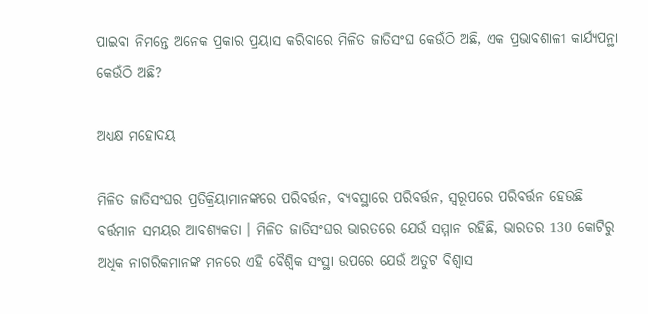ପାଇବା ନିମନ୍ତେ ଅନେକ ପ୍ରକାର ପ୍ରୟାସ କରିବାରେ ମିଳିତ ଜାତିସଂଘ କେଉଁଠି ଅଛି, ଏକ ପ୍ରଭାବଶାଳୀ କାର୍ଯ୍ୟପନ୍ଥା କେଉଁଠି ଅଛି?

ଅଧ୍ୟକ୍ଷ ମହୋଦୟ

ମିଳିତ ଜାତିସଂଘର ପ୍ରତିକ୍ରିୟାମାନଙ୍କରେ ପରିବର୍ତ୍ତନ, ବ୍ୟବସ୍ଥାରେ ପରିବର୍ତ୍ତନ, ସ୍ୱରୂପରେ ପରିବର୍ତ୍ତନ ହେଉଛି ବର୍ତ୍ତମାନ ସମୟର ଆବଶ୍ୟକତା । ମିଳିତ ଜାତିସଂଘର ଭାରତରେ ଯେଉଁ ସମ୍ମାନ ରହିଛି, ଭାରତର 130 କୋଟିରୁ ଅଧିକ ନାଗରିକମାନଙ୍କ ମନରେ ଏହି ବୈଶ୍ୱିକ ସଂସ୍ଥା ଉପରେ ଯେଉଁ ଅତୁଟ ବିଶ୍ୱାସ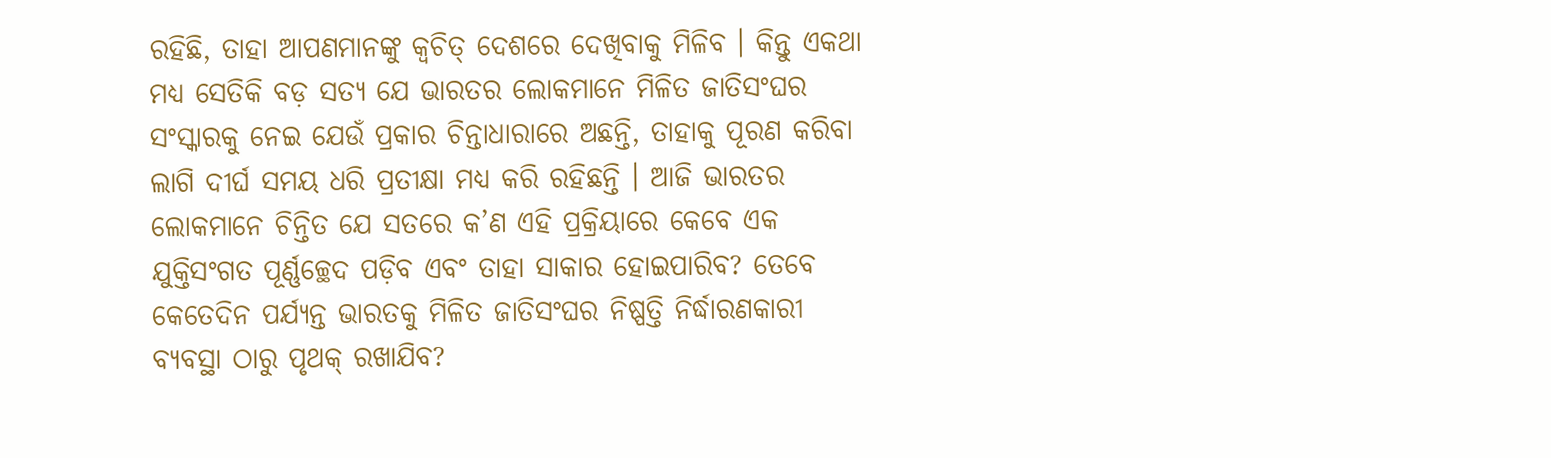ରହିଛି, ତାହା ଆପଣମାନଙ୍କୁ କ୍ୱଚିତ୍‌ ଦେଶରେ ଦେଖିବାକୁ ମିଳିବ । କିନ୍ତୁ ଏକଥା ମଧ୍ୟ ସେତିକି ବଡ଼ ସତ୍ୟ ଯେ ଭାରତର ଲୋକମାନେ ମିଳିତ ଜାତିସଂଘର ସଂସ୍କାରକୁ ନେଇ ଯେଉଁ ପ୍ରକାର ଚିନ୍ତାଧାରାରେ ଅଛନ୍ତି, ତାହାକୁ ପୂରଣ କରିବା ଲାଗି ଦୀର୍ଘ ସମୟ ଧରି ପ୍ରତୀକ୍ଷା ମଧ୍ୟ କରି ରହିଛନ୍ତି । ଆଜି ଭାରତର ଲୋକମାନେ ଚିନ୍ତିତ ଯେ ସତରେ କ’ଣ ଏହି ପ୍ରକ୍ରିୟାରେ କେବେ ଏକ ଯୁକ୍ତିସଂଗତ ପୂର୍ଣ୍ଣଚ୍ଛେଦ ପଡ଼ିବ ଏବଂ ତାହା ସାକାର ହୋଇପାରିବ? ତେବେ କେତେଦିନ ପର୍ଯ୍ୟନ୍ତ ଭାରତକୁ ମିଳିତ ଜାତିସଂଘର ନିଷ୍ପତ୍ତି ନିର୍ଦ୍ଧାରଣକାରୀ ବ୍ୟବସ୍ଥା ଠାରୁ ପୃଥକ୍‌ ରଖାଯିବ?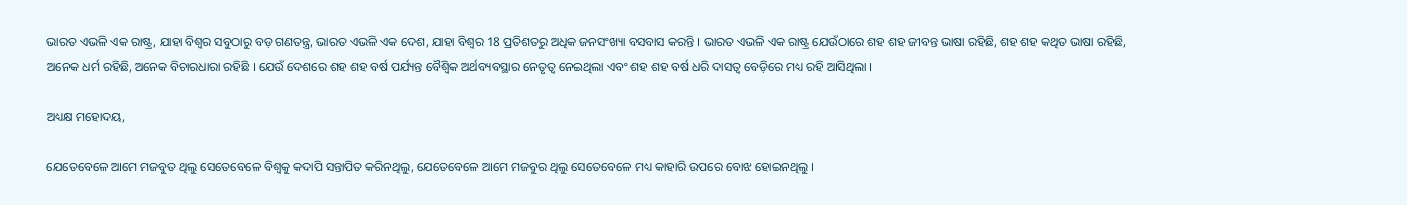ଭାରତ ଏଭଳି ଏକ ରାଷ୍ଟ୍ର, ଯାହା ବିଶ୍ୱର ସବୁଠାରୁ ବଡ଼ ଗଣତନ୍ତ୍ର, ଭାରତ ଏଭଳି ଏକ ଦେଶ, ଯାହା ବିଶ୍ୱର 18 ପ୍ରତିଶତରୁ ଅଧିକ ଜନସଂଖ୍ୟା ବସବାସ କରନ୍ତି । ଭାରତ ଏଭଳି ଏକ ରାଷ୍ଟ୍ର ଯେଉଁଠାରେ ଶହ ଶହ ଜୀବନ୍ତ ଭାଷା ରହିଛି, ଶହ ଶହ କଥିତ ଭାଷା ରହିଛି, ଅନେକ ଧର୍ମ ରହିଛି, ଅନେକ ବିଚାରଧାରା ରହିଛି । ଯେଉଁ ଦେଶରେ ଶହ ଶହ ବର୍ଷ ପର୍ଯ୍ୟନ୍ତ ବୈଶ୍ୱିକ ଅର୍ଥବ୍ୟବସ୍ଥାର ନେତୃତ୍ୱ ନେଇଥିଲା ଏବଂ ଶହ ଶହ ବର୍ଷ ଧରି ଦାସତ୍ୱ ବେଡ଼ିରେ ମଧ୍ୟ ରହି ଆସିଥିଲା ।

ଅଧ୍ୟକ୍ଷ ମହୋଦୟ,

ଯେତେବେଳେ ଆମେ ମଜବୁତ ଥିଲୁ ସେତେବେଳେ ବିଶ୍ୱକୁ କଦାପି ସନ୍ତାପିତ କରିନଥିଲୁ, ଯେତେବେଳେ ଆମେ ମଜବୁର ଥିଲୁ ସେତେବେଳେ ମଧ୍ୟ କାହାରି ଉପରେ ବୋଝ ହୋଇନଥିଲୁ ।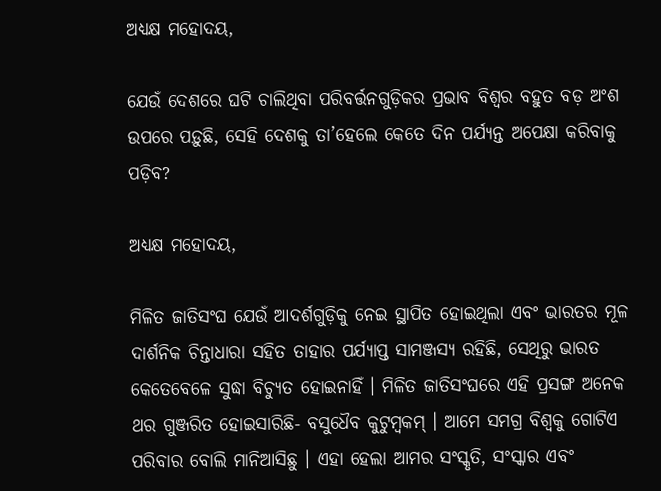ଅଧ୍ୟକ୍ଷ ମହୋଦୟ,

ଯେଉଁ ଦେଶରେ ଘଟି ଚାଲିଥିବା ପରିବର୍ତ୍ତନଗୁଡ଼ିକର ପ୍ରଭାବ ବିଶ୍ୱର ବହୁତ ବଡ଼ ଅଂଶ ଉପରେ ପଡ଼ୁଛି, ସେହି ଦେଶକୁ ତା’ହେଲେ କେତେ ଦିନ ପର୍ଯ୍ୟନ୍ତ ଅପେକ୍ଷା କରିବାକୁ ପଡ଼ିବ?

ଅଧ୍ୟକ୍ଷ ମହୋଦୟ,

ମିଳିତ ଜାତିସଂଘ ଯେଉଁ ଆଦର୍ଶଗୁଡ଼ିକୁ ନେଇ ସ୍ଥାପିତ ହୋଇଥିଲା ଏବଂ ଭାରତର ମୂଳ ଦାର୍ଶନିକ ଚିନ୍ତାଧାରା ସହିତ ତାହାର ପର୍ଯ୍ୟାପ୍ତ ସାମଞ୍ଜସ୍ୟ ରହିଛି, ସେଥିରୁ ଭାରତ କେତେବେଳେ ସୁଦ୍ଧା ବିଚ୍ୟୁତ ହୋଇନାହିଁ । ମିଳିତ ଜାତିସଂଘରେ ଏହି ପ୍ରସଙ୍ଗ ଅନେକ ଥର ଗୁଞ୍ଜରିତ ହୋଇସାରିଛି- ବସୁଧୈବ କୁଟୁମ୍ବକମ୍‌ । ଆମେ ସମଗ୍ର ବିଶ୍ୱକୁ ଗୋଟିଏ ପରିବାର ବୋଲି ମାନିଆସିଛୁ । ଏହା ହେଲା ଆମର ସଂସ୍କୃତି, ସଂସ୍କାର ଏବଂ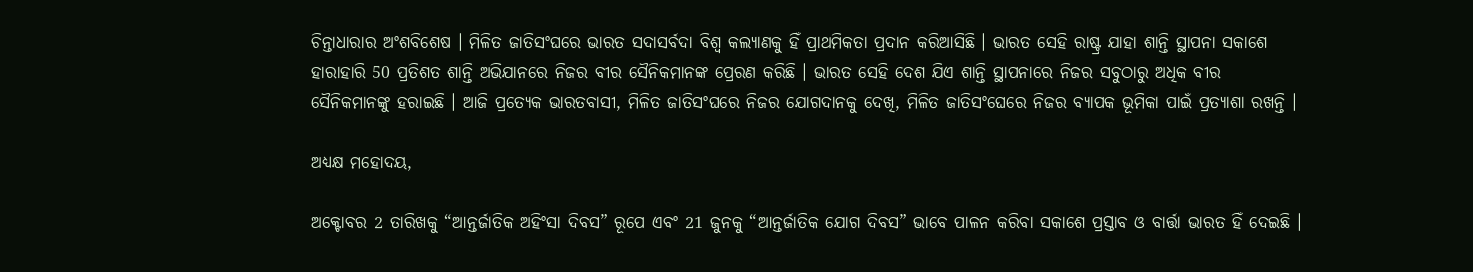ଚିନ୍ତାଧାରାର ଅଂଶବିଶେଷ । ମିଳିତ ଜାତିସଂଘରେ ଭାରତ ସଦାସର୍ବଦା ବିଶ୍ୱ କଲ୍ୟାଣକୁ ହିଁ ପ୍ରାଥମିକତା ପ୍ରଦାନ କରିଆସିଛି । ଭାରତ ସେହି ରାଷ୍ଟ୍ର ଯାହା ଶାନ୍ତି ସ୍ଥାପନା ସକାଶେ ହାରାହାରି 50 ପ୍ରତିଶତ ଶାନ୍ତି ଅଭିଯାନରେ ନିଜର ବୀର ସୈନିକମାନଙ୍କ ପ୍ରେରଣ କରିଛି । ଭାରତ ସେହି ଦେଶ ଯିଏ ଶାନ୍ତି ସ୍ଥାପନାରେ ନିଜର ସବୁଠାରୁ ଅଧିକ ବୀର ସୈନିକମାନଙ୍କୁ ହରାଇଛି । ଆଜି ପ୍ରତ୍ୟେକ ଭାରତବାସୀ, ମିଳିତ ଜାତିସଂଘରେ ନିଜର ଯୋଗଦାନକୁ ଦେଖି, ମିଳିତ ଜାତିସଂଘେରେ ନିଜର ବ୍ୟାପକ ଭୂମିକା ପାଇଁ ପ୍ରତ୍ୟାଶା ରଖନ୍ତି ।

ଅଧ୍ୟକ୍ଷ ମହୋଦୟ,

ଅକ୍ଟୋବର 2 ତାରିଖକୁ “ଆନ୍ତର୍ଜାତିକ ଅହିଂସା ଦିବସ” ରୂପେ ଏବଂ 21 ଜୁନକୁ “ଆନ୍ତର୍ଜାତିକ ଯୋଗ ଦିବସ” ଭାବେ ପାଳନ କରିବା ସକାଶେ ପ୍ରସ୍ତାବ ଓ ବାର୍ତ୍ତା ଭାରତ ହିଁ ଦେଇଛି ।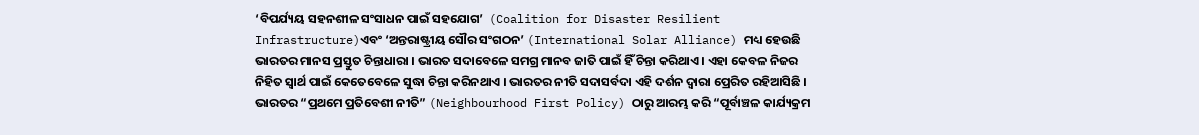‘ବିପର୍ଯ୍ୟୟ ସହନଶୀଳ ସଂସାଧନ ପାଇଁ ସହଯୋଗ’  (Coalition for Disaster Resilient Infrastructure)ଏବଂ ‘ଅନ୍ତରାଷ୍ଟ୍ରୀୟ ସୌର ସଂଗଠନ’ (International Solar Alliance) ମଧ୍ୟ ହେଉଛି ଭାରତର ମାନସ ପ୍ରସ୍ତୁତ ଚିନ୍ତାଧାରା । ଭାରତ ସଦାବେଳେ ସମଗ୍ର ମାନବ ଜାତି ପାଇଁ ହିଁ ଚିନ୍ତା କରିଥାଏ । ଏହା କେବଳ ନିଜର ନିହିତ ସ୍ୱାର୍ଥ ପାଇଁ କେତେବେଳେ ସୁଦ୍ଧା ଚିନ୍ତା କରିନଥାଏ । ଭାରତର ନୀତି ସଦାସର୍ବଦା ଏହି ଦର୍ଶନ ଦ୍ୱାରା ପ୍ରେରିତ ରହିଆସିଛି । ଭାରତର “ପ୍ରଥମେ ପ୍ରତିବେଶୀ ନୀତି” (Neighbourhood First Policy) ଠାରୁ ଆରମ୍ଭ କରି “ପୂର୍ବାଞ୍ଚଳ କାର୍ଯ୍ୟକ୍ରମ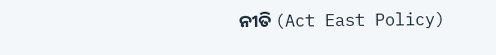ନୀତି (Act East Policy)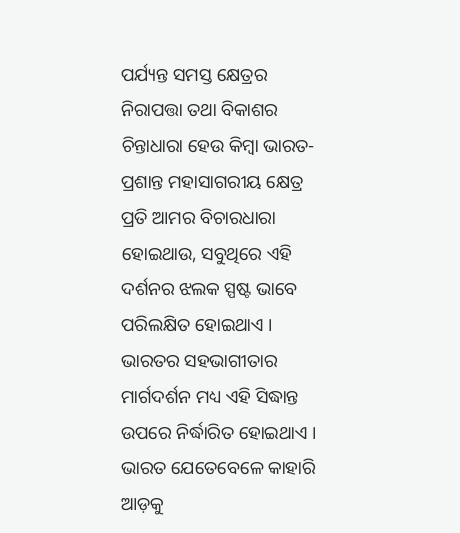ପର୍ଯ୍ୟନ୍ତ ସମସ୍ତ କ୍ଷେତ୍ରର ନିରାପତ୍ତା ତଥା ବିକାଶର ଚିନ୍ତାଧାରା ହେଉ କିମ୍ବା ଭାରତ- ପ୍ରଶାନ୍ତ ମହାସାଗରୀୟ କ୍ଷେତ୍ର ପ୍ରତି ଆମର ବିଚାରଧାରା ହୋଇଥାଉ, ସବୁଥିରେ ଏହି ଦର୍ଶନର ଝଲକ ସ୍ପଷ୍ଟ ଭାବେ ପରିଲକ୍ଷିତ ହୋଇଥାଏ । ଭାରତର ସହଭାଗୀତାର ମାର୍ଗଦର୍ଶନ ମଧ୍ୟ ଏହି ସିଦ୍ଧାନ୍ତ ଉପରେ ନିର୍ଦ୍ଧାରିତ ହୋଇଥାଏ । ଭାରତ ଯେତେବେଳେ କାହାରି ଆଡ଼କୁ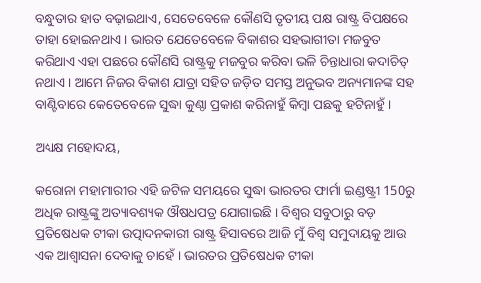ବନ୍ଧୁତାର ହାତ ବଢ଼ାଇଥାଏ, ସେତେବେଳେ କୌଣସି ତୃତୀୟ ପକ୍ଷ ରାଷ୍ଟ୍ର ବିପକ୍ଷରେ ତାହା ହୋଇନଥାଏ । ଭାରତ ଯେତେବେଳେ ବିକାଶର ସହଭାଗୀତା ମଜବୁତ କରିଥାଏ ଏହା ପଛରେ କୌଣସି ରାଷ୍ଟ୍ରକୁ ମଜବୁର କରିବା ଭଳି ଚିନ୍ତାଧାରା କଦାଚିତ୍‌ ନଥାଏ । ଆମେ ନିଜର ବିକାଶ ଯାତ୍ରା ସହିତ ଜଡ଼ିତ ସମସ୍ତ ଅନୁଭବ ଅନ୍ୟମାନଙ୍କ ସହ ବାଣ୍ଟିବାରେ କେତେବେଳେ ସୁଦ୍ଧା କୁଣ୍ଠା ପ୍ରକାଶ କରିନାହୁଁ କିମ୍ବା ପଛକୁ ହଟିନାହୁଁ ।

ଅଧ୍ୟକ୍ଷ ମହୋଦୟ,

କରୋନା ମହାମାରୀର ଏହି ଜଟିଳ ସମୟରେ ସୁଦ୍ଧା ଭାରତର ଫାର୍ମା ଇଣ୍ଡଷ୍ଟ୍ରୀ 150ରୁ ଅଧିକ ରାଷ୍ଟ୍ରଙ୍କୁ ଅତ୍ୟାବଶ୍ୟକ ଔଷଧପତ୍ର ଯୋଗାଇଛି । ବିଶ୍ୱର ସବୁଠାରୁ ବଡ଼ ପ୍ରତିଷେଧକ ଟୀକା ଉତ୍ପାଦନକାରୀ ରାଷ୍ଟ୍ର ହିସାବରେ ଆଜି ମୁଁ ବିଶ୍ୱ ସମୁଦାୟକୁ ଆଉ ଏକ ଆଶ୍ୱାସନା ଦେବାକୁ ଚାହେଁ । ଭାରତର ପ୍ରତିଷେଧକ ଟୀକା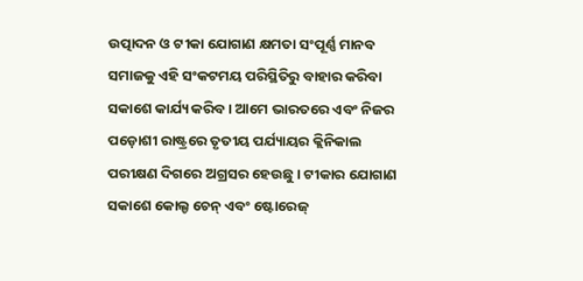ଉତ୍ପାଦନ ଓ ଟୀକା ଯୋଗାଣ କ୍ଷମତା ସଂପୂର୍ଣ୍ଣ ମାନବ ସମାଜକୁ ଏହି ସଂକଟମୟ ପରିସ୍ଥିତିରୁ ବାହାର କରିବା ସକାଶେ କାର୍ଯ୍ୟ କରିବ । ଆମେ ଭାରତରେ ଏବଂ ନିଜର ପଡ଼ୋଶୀ ରାଷ୍ଟ୍ରରେ ତୃତୀୟ ପର୍ଯ୍ୟାୟର କ୍ଲିନିକାଲ ପରୀକ୍ଷଣ ଦିଗରେ ଅଗ୍ରସର ହେଉଛୁ । ଟୀକାର ଯୋଗାଣ ସକାଶେ କୋଲ୍ଡ ଚେନ୍‌ ଏବଂ ଷ୍ଟୋରେଜ୍‌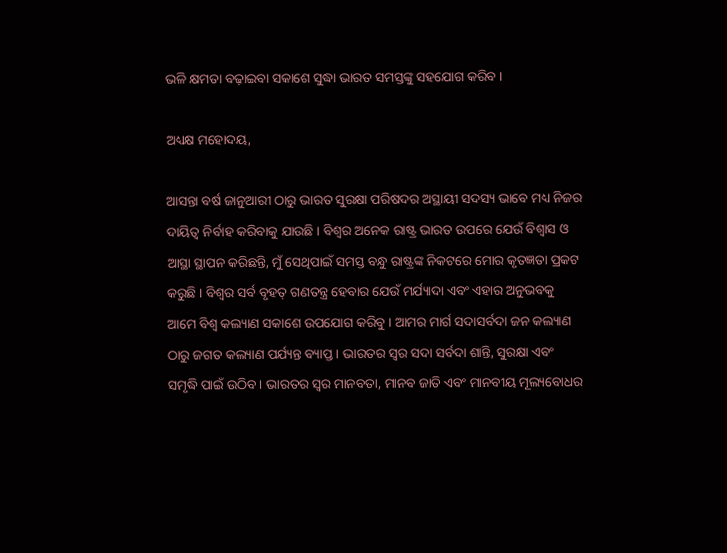ଭଳି କ୍ଷମତା ବଢ଼ାଇବା ସକାଶେ ସୁଦ୍ଧା ଭାରତ ସମସ୍ତଙ୍କୁ ସହଯୋଗ କରିବ ।

ଅଧ୍ୟକ୍ଷ ମହୋଦୟ,

ଆସନ୍ତା ବର୍ଷ ଜାନୁଆରୀ ଠାରୁ ଭାରତ ସୁରକ୍ଷା ପରିଷଦର ଅସ୍ଥାୟୀ ସଦସ୍ୟ ଭାବେ ମଧ୍ୟ ନିଜର ଦାୟିତ୍ୱ ନିର୍ବାହ କରିବାକୁ ଯାଉଛି । ବିଶ୍ୱର ଅନେକ ରାଷ୍ଟ୍ର ଭାରତ ଉପରେ ଯେଉଁ ବିଶ୍ୱାସ ଓ ଆସ୍ଥା ସ୍ଥାପନ କରିଛନ୍ତି, ମୁଁ ସେଥିପାଇଁ ସମସ୍ତ ବନ୍ଧୁ ରାଷ୍ଟ୍ରଙ୍କ ନିକଟରେ ମୋର କୃତଜ୍ଞତା ପ୍ରକଟ କରୁଛି । ବିଶ୍ୱର ସର୍ବ ବୃହତ୍‌ ଗଣତନ୍ତ୍ର ହେବାର ଯେଉଁ ମର୍ଯ୍ୟାଦା ଏବଂ ଏହାର ଅନୁଭବକୁ ଆମେ ବିଶ୍ୱ କଲ୍ୟାଣ ସକାଶେ ଉପଯୋଗ କରିବୁ । ଆମର ମାର୍ଗ ସଦାସର୍ବଦା ଜନ କଲ୍ୟାଣ ଠାରୁ ଜଗତ କଲ୍ୟାଣ ପର୍ଯ୍ୟନ୍ତ ବ୍ୟାପ୍ତ । ଭାରତର ସ୍ୱର ସଦା ସର୍ବଦା ଶାନ୍ତି, ସୁରକ୍ଷା ଏବଂ ସମୃଦ୍ଧି ପାଇଁ ଉଠିବ । ଭାରତର ସ୍ୱର ମାନବତା, ମାନବ ଜାତି ଏବଂ ମାନବୀୟ ମୂଲ୍ୟବୋଧର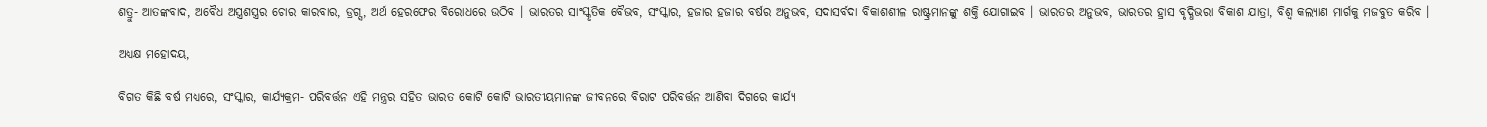ଶତ୍ରୁ- ଆତଙ୍କବାଦ, ଅବୈଧ ଅସ୍ତ୍ରଶସ୍ତ୍ରର ଚୋର କାରବାର, ଡ୍ରଗ୍ସ, ଅର୍ଥ ହେରଫେର ବିରୋଧରେ ଉଠିବ । ଭାରତର ସାଂସ୍କୃତିକ ବୈଭବ, ସଂସ୍କାର, ହଜାର ହଜାର ବର୍ଷର ଅନୁଭବ, ସଦାସର୍ବଦା ବିକାଶଶୀଳ ରାଷ୍ଟ୍ରମାନଙ୍କୁ ଶକ୍ତି ଯୋଗାଇବ । ଭାରତର ଅନୁଭବ, ଭାରତର ହ୍ରାସ ବୃଦ୍ଧିଭରା ବିକାଶ ଯାତ୍ରା, ବିଶ୍ୱ କଲ୍ୟାଣ ମାର୍ଗକୁ ମଜବୁତ କରିବ ।

ଅଧ୍ୟକ୍ଷ ମହୋଦୟ,

ବିଗତ କିଛି ବର୍ଷ ମଧ୍ୟରେ, ସଂସ୍କାର, କାର୍ଯ୍ୟକ୍ରମ- ପରିବର୍ତ୍ତନ ଏହି ମନ୍ତ୍ରର ସହିତ ଭାରତ କୋଟି କୋଟି ଭାରତୀୟମାନଙ୍କ ଜୀବନରେ ବିରାଟ ପରିବର୍ତ୍ତନ ଆଣିବା ଦିଗରେ କାର୍ଯ୍ୟ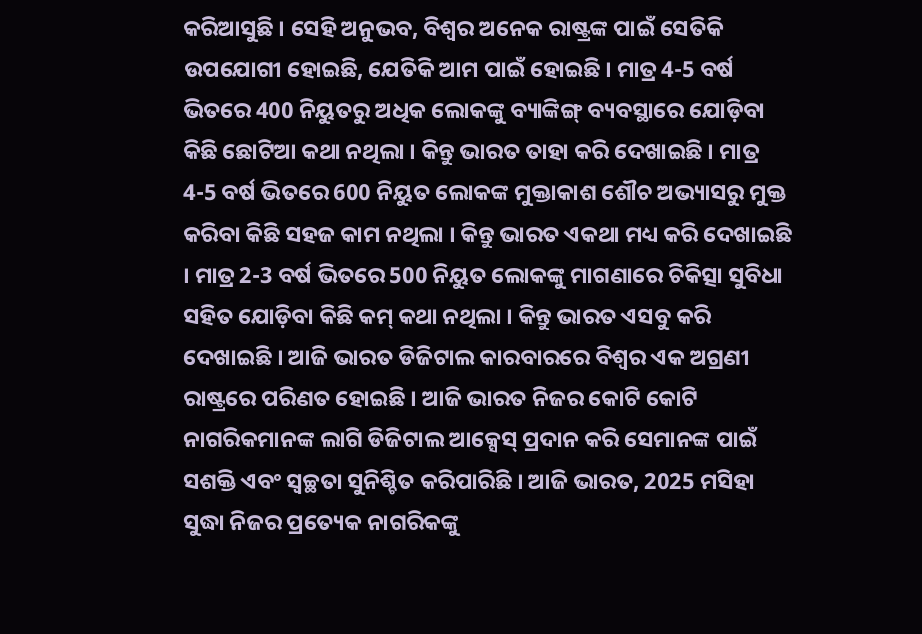କରିଆସୁଛି । ସେହି ଅନୁଭବ, ବିଶ୍ୱର ଅନେକ ରାଷ୍ଟ୍ରଙ୍କ ପାଇଁ ସେତିକି ଉପଯୋଗୀ ହୋଇଛି, ଯେତିକି ଆମ ପାଇଁ ହୋଇଛି । ମାତ୍ର 4-5 ବର୍ଷ ଭିତରେ 400 ନିୟୁତରୁ ଅଧିକ ଲୋକଙ୍କୁ ବ୍ୟାଙ୍କିଙ୍ଗ୍‌ ବ୍ୟବସ୍ଥାରେ ଯୋଡ଼ିବା କିଛି ଛୋଟିଆ କଥା ନଥିଲା । କିନ୍ତୁ ଭାରତ ତାହା କରି ଦେଖାଇଛି । ମାତ୍ର 4-5 ବର୍ଷ ଭିତରେ 600 ନିୟୁତ ଲୋକଙ୍କ ମୁକ୍ତାକାଶ ଶୌଚ ଅଭ୍ୟାସରୁ ମୁକ୍ତ କରିବା କିଛି ସହଜ କାମ ନଥିଲା । କିନ୍ତୁ ଭାରତ ଏକଥା ମଧ୍ୟ କରି ଦେଖାଇଛି । ମାତ୍ର 2-3 ବର୍ଷ ଭିତରେ 500 ନିୟୁତ ଲୋକଙ୍କୁ ମାଗଣାରେ ଚିକିତ୍ସା ସୁବିଧା ସହିତ ଯୋଡ଼ିବା କିଛି କମ୍‌ କଥା ନଥିଲା । କିନ୍ତୁ ଭାରତ ଏସବୁ କରି ଦେଖାଇଛି । ଆଜି ଭାରତ ଡିଜିଟାଲ କାରବାରରେ ବିଶ୍ୱର ଏକ ଅଗ୍ରଣୀ ରାଷ୍ଟ୍ରରେ ପରିଣତ ହୋଇଛି । ଆଜି ଭାରତ ନିଜର କୋଟି କୋଟି ନାଗରିକମାନଙ୍କ ଲାଗି ଡିଜିଟାଲ ଆକ୍ସେସ୍‌ ପ୍ରଦାନ କରି ସେମାନଙ୍କ ପାଇଁ ସଶକ୍ତି ଏବଂ ସ୍ୱଚ୍ଛତା ସୁନିଶ୍ଚିତ କରିପାରିଛି । ଆଜି ଭାରତ, 2025 ମସିହା ସୁଦ୍ଧା ନିଜର ପ୍ରତ୍ୟେକ ନାଗରିକଙ୍କୁ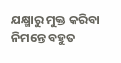ଯକ୍ଷ୍ମାରୁ ମୁକ୍ତ କରିବା ନିମନ୍ତେ ବହୁତ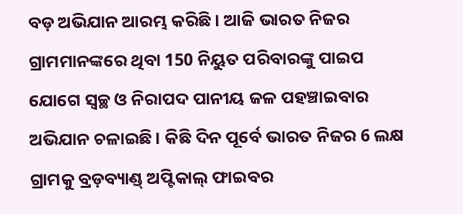ବଡ଼ ଅଭିଯାନ ଆରମ୍ଭ କରିଛି । ଆଜି ଭାରତ ନିଜର ଗ୍ରାମମାନଙ୍କରେ ଥିବା 150 ନିୟୁତ ପରିବାରଙ୍କୁ ପାଇପ ଯୋଗେ ସ୍ୱଚ୍ଛ ଓ ନିରାପଦ ପାନୀୟ ଜଳ ପହଞ୍ଚାଇବାର ଅଭିଯାନ ଚଳାଇଛି । କିଛି ଦିନ ପୂର୍ବେ ଭାରତ ନିଜର 6 ଲକ୍ଷ ଗ୍ରାମକୁ ବ୍ରଡ଼ବ୍ୟାଣ୍ଡ୍‌ ଅପ୍ଟିକାଲ୍‌ ଫାଇବର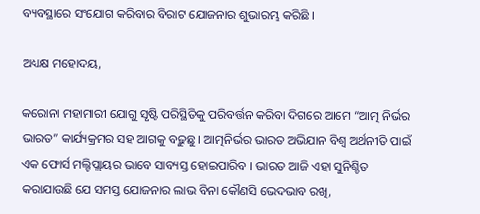ବ୍ୟବସ୍ଥାରେ ସଂଯୋଗ କରିବାର ବିରାଟ ଯୋଜନାର ଶୁଭାରମ୍ଭ କରିଛି ।

ଅଧ୍ୟକ୍ଷ ମହୋଦୟ,

କରୋନା ମହାମାରୀ ଯୋଗୁ ସୃଷ୍ଟି ପରିସ୍ଥିତିକୁ ପରିବର୍ତ୍ତନ କରିବା ଦିଗରେ ଆମେ “ଆତ୍ମ ନିର୍ଭର ଭାରତ” କାର୍ଯ୍ୟକ୍ରମର ସହ ଆଗକୁ ବଢ଼ୁଛୁ । ଆତ୍ମନିର୍ଭର ଭାରତ ଅଭିଯାନ ବିଶ୍ୱ ଅର୍ଥନୀତି ପାଇଁ ଏକ ଫୋର୍ସ ମଲ୍ଟିପ୍ଲାୟର ଭାବେ ସାବ୍ୟସ୍ତ ହୋଇପାରିବ । ଭାରତ ଆଜି ଏହା ସୁନିଶ୍ଚିତ କରାଯାଉଛି ଯେ ସମସ୍ତ ଯୋଜନାର ଲାଭ ବିନା କୌଣସି ଭେଦଭାବ ରଖି,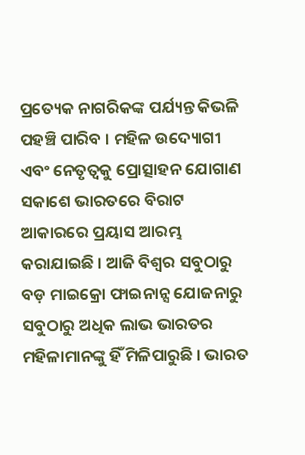ପ୍ରତ୍ୟେକ ନାଗରିକଙ୍କ ପର୍ଯ୍ୟନ୍ତ କିଭଳି ପହଞ୍ଚି ପାରିବ । ମହିଳ ଉଦ୍ୟୋଗୀ ଏବଂ ନେତୃତ୍ୱକୁ ପ୍ରୋତ୍ସାହନ ଯୋଗାଣ ସକାଶେ ଭାରତରେ ବିରାଟ ଆକାରରେ ପ୍ରୟାସ ଆରମ୍ଭ କରାଯାଇଛି । ଆଜି ବିଶ୍ୱର ସବୁଠାରୁ ବଡ଼ ମାଇକ୍ରୋ ଫାଇନାନ୍ସ ଯୋଜନାରୁ ସବୁଠାରୁ ଅଧିକ ଲାଭ ଭାରତର ମହିଳାମାନଙ୍କୁ ହିଁ ମିଳିପାରୁଛି । ଭାରତ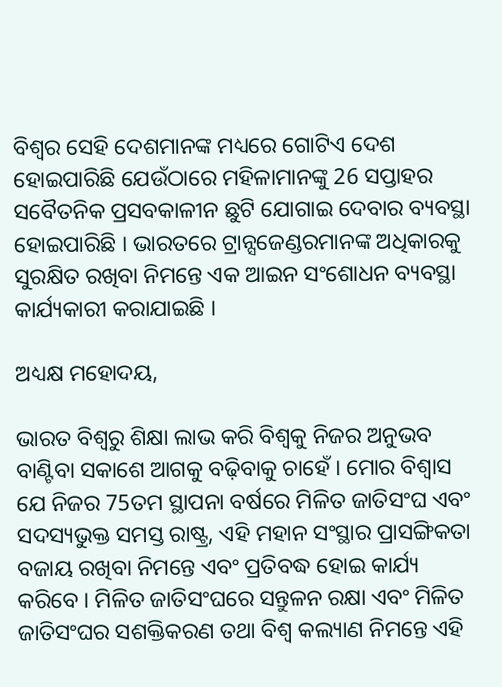ବିଶ୍ୱର ସେହି ଦେଶମାନଙ୍କ ମଧ୍ୟରେ ଗୋଟିଏ ଦେଶ ହୋଇପାରିଛି ଯେଉଁଠାରେ ମହିଳାମାନଙ୍କୁ 26 ସପ୍ତାହର ସବୈତନିକ ପ୍ରସବକାଳୀନ ଛୁଟି ଯୋଗାଇ ଦେବାର ବ୍ୟବସ୍ଥା ହୋଇପାରିଛି । ଭାରତରେ ଟ୍ରାନ୍ସଜେଣ୍ଡରମାନଙ୍କ ଅଧିକାରକୁ ସୁରକ୍ଷିତ ରଖିବା ନିମନ୍ତେ ଏକ ଆଇନ ସଂଶୋଧନ ବ୍ୟବସ୍ଥା କାର୍ଯ୍ୟକାରୀ କରାଯାଇଛି ।

ଅଧ୍ୟକ୍ଷ ମହୋଦୟ,

ଭାରତ ବିଶ୍ୱରୁ ଶିକ୍ଷା ଲାଭ କରି ବିଶ୍ୱକୁ ନିଜର ଅନୁଭବ ବାଣ୍ଟିବା ସକାଶେ ଆଗକୁ ବଢ଼ିବାକୁ ଚାହେଁ । ମୋର ବିଶ୍ୱାସ ଯେ ନିଜର 75ତମ ସ୍ଥାପନା ବର୍ଷରେ ମିଳିତ ଜାତିସଂଘ ଏବଂ ସଦସ୍ୟଭୁକ୍ତ ସମସ୍ତ ରାଷ୍ଟ୍ର, ଏହି ମହାନ ସଂସ୍ଥାର ପ୍ରାସଙ୍ଗିକତା ବଜାୟ ରଖିବା ନିମନ୍ତେ ଏବଂ ପ୍ରତିବଦ୍ଧ ହୋଇ କାର୍ଯ୍ୟ କରିବେ । ମିଳିତ ଜାତିସଂଘରେ ସନ୍ତୁଳନ ରକ୍ଷା ଏବଂ ମିଳିତ ଜାତିସଂଘର ସଶକ୍ତିକରଣ ତଥା ବିଶ୍ୱ କଲ୍ୟାଣ ନିମନ୍ତେ ଏହି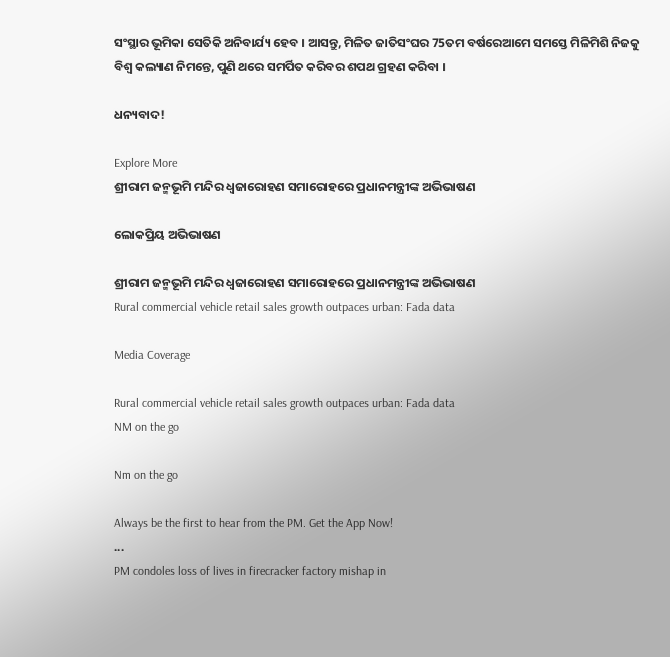ସଂସ୍ଥାର ଭୂମିକା ସେତିକି ଅନିବାର୍ଯ୍ୟ ହେବ । ଆସନ୍ତୁ, ମିଳିତ ଜାତିସଂଘର 75ତମ ବର୍ଷରେଆମେ ସମସ୍ତେ ମିଳିମିଶି ନିଜକୁ ବିଶ୍ୱ କଲ୍ୟାଣ ନିମନ୍ତେ, ପୁଣି ଥରେ ସମର୍ପିତ କରିବର ଶପଥ ଗ୍ରହଣ କରିବା ।

ଧନ୍ୟବାଦ!

Explore More
ଶ୍ରୀରାମ ଜନ୍ମଭୂମି ମନ୍ଦିର ଧ୍ଵଜାରୋହଣ ସମାରୋହରେ ପ୍ରଧାନମନ୍ତ୍ରୀଙ୍କ ଅଭିଭାଷଣ

ଲୋକପ୍ରିୟ ଅଭିଭାଷଣ

ଶ୍ରୀରାମ ଜନ୍ମଭୂମି ମନ୍ଦିର ଧ୍ଵଜାରୋହଣ ସମାରୋହରେ ପ୍ରଧାନମନ୍ତ୍ରୀଙ୍କ ଅଭିଭାଷଣ
Rural commercial vehicle retail sales growth outpaces urban: Fada data

Media Coverage

Rural commercial vehicle retail sales growth outpaces urban: Fada data
NM on the go

Nm on the go

Always be the first to hear from the PM. Get the App Now!
...
PM condoles loss of lives in firecracker factory mishap in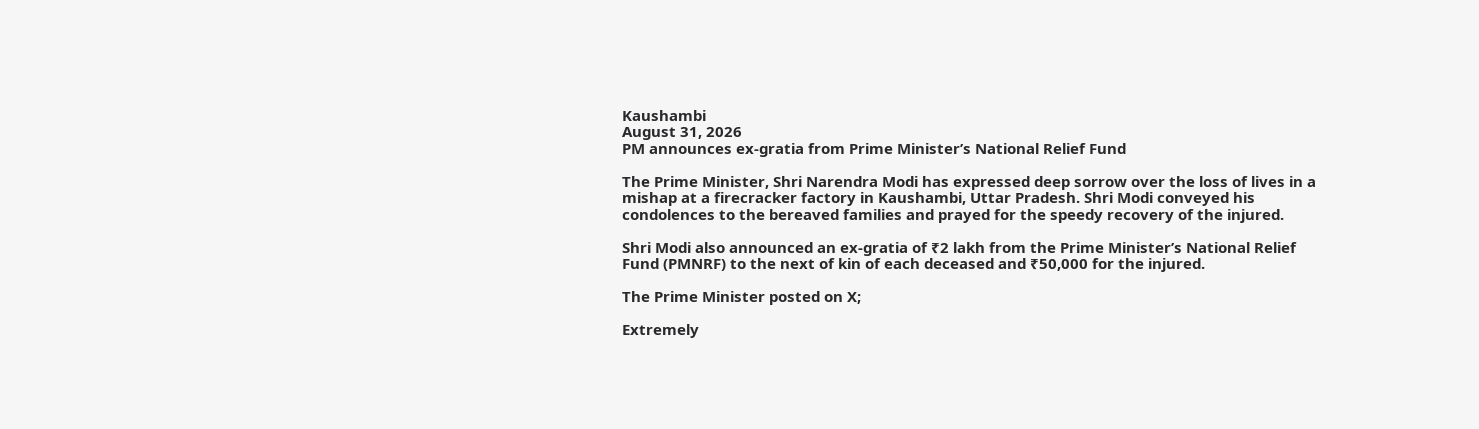Kaushambi
August 31, 2026
PM announces ex-gratia from Prime Minister’s National Relief Fund

The Prime Minister, Shri Narendra Modi has expressed deep sorrow over the loss of lives in a mishap at a firecracker factory in Kaushambi, Uttar Pradesh. Shri Modi conveyed his condolences to the bereaved families and prayed for the speedy recovery of the injured.

Shri Modi also announced an ex-gratia of ₹2 lakh from the Prime Minister’s National Relief Fund (PMNRF) to the next of kin of each deceased and ₹50,000 for the injured.

The Prime Minister posted on X;

Extremely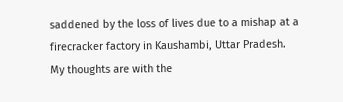saddened by the loss of lives due to a mishap at a firecracker factory in Kaushambi, Uttar Pradesh. My thoughts are with the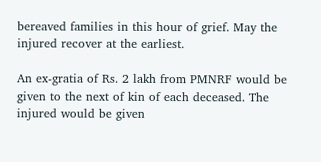bereaved families in this hour of grief. May the injured recover at the earliest.

An ex-gratia of Rs. 2 lakh from PMNRF would be given to the next of kin of each deceased. The injured would be given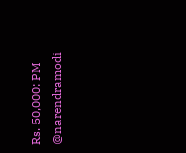Rs. 50,000: PM @narendramodi